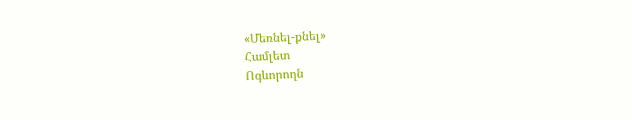«Մեռնել-քնել»
Համլետ
Ոգևորողն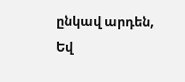ընկավ արդեն,
Եվ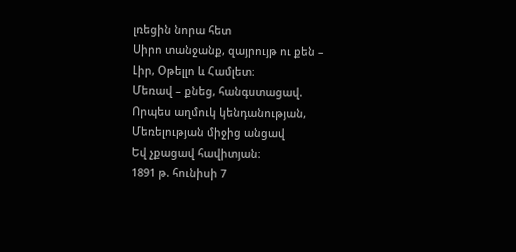լռեցին նորա հետ
Սիրո տանջանք, զայրույթ ու քեն –
Լիր, Օթելլո և Համլետ։
Մեռավ – քնեց, հանգստացավ.
Որպես աղմուկ կենդանության,
Մեռելության միջից անցավ
Եվ չքացավ հավիտյան։
1891 թ. հունիսի 7